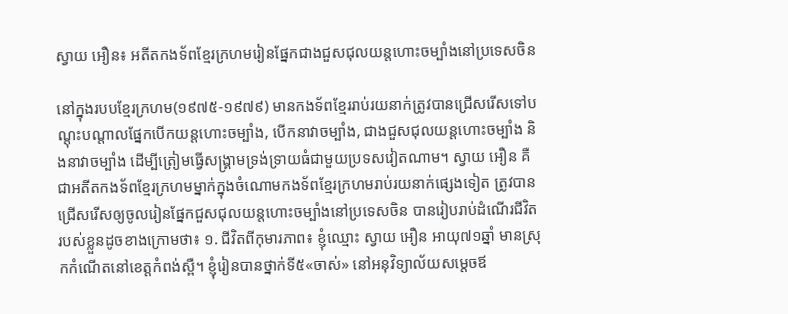ស្វាយ អឿន៖ អតីតកងទ័ពខ្មែរក្រហមរៀនផ្នែកជាងជួសជុលយន្តហោះចម្បាំងនៅប្រទេសចិន

នៅក្នុងរបបខ្មែរក្រហម(១៩៧៥-១៩៧៩) មានកងទ័ពខ្មែររាប់រយនាក់ត្រូវបានជ្រើសរើសទៅបណ្តុះបណ្តាលផ្នែកបើកយន្តហោះចម្បាំង, បើកនាវាចម្បាំង, ជាងជួសជុលយន្តហោះចម្បាំង និងនាវាចម្បាំង ដើម្បីត្រៀមធ្វើសង្គ្រាមទ្រង់ទ្រាយធំជាមួយប្រទសវៀតណាម។ ស្វាយ អឿន គឺជាអតីតកងទ័ពខ្មែរក្រហមម្នាក់ក្នុងចំណោមកងទ័ពខ្មែរក្រហមរាប់រយនាក់ផ្សេងទៀត ត្រូវបានជ្រើសរើសឲ្យចូលរៀនផ្នែកជួសជុលយន្តហោះចម្បាំងនៅប្រទេសចិន បានរៀបរាប់ដំណើរជីវិតរបស់ខ្លួនដូចខាងក្រោមថា៖ ១. ជីវិតពីកុមារភាព៖ ខ្ញុំឈ្មោះ ស្វាយ អឿន អាយុ៧១ឆ្នាំ មានស្រុកកំណើតនៅខេត្តកំពង់ស្ពឺ។ ខ្ញុំរៀនបានថ្នាក់ទី៥«ចាស់» នៅអនុវិទ្យាល័យសម្ដេចឪ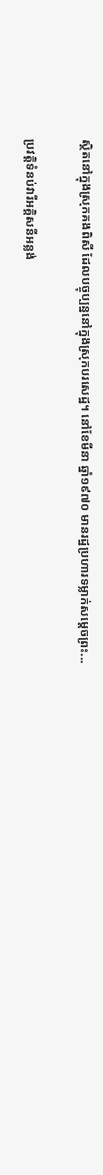ស្ថិតនៅក្នុងស្រុកគងពិសី ដែលបច្ចុប្បន្ននៅក្នុងស្រុកបរសេដ្ឋ។ នៅខែមីនា ឆ្នាំ១៩៧០ មានរដ្ឋប្រហារទម្លាក់សម្ដេចព្រះ...

ប្រវត្តិទំនប់វារីអគ្គិសនីអន្លង់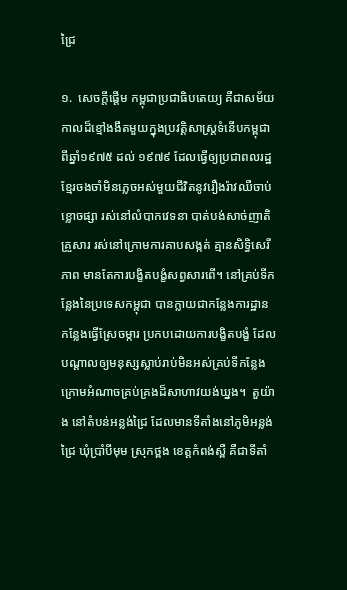ជ្រៃ

១.  សេចក្តីផ្តើម កម្ពុជាប្រជាធិបតេយ្យ គឺជាសម័យកាលដ៏ខ្មៅងងឹតមួយក្នុងប្រវត្តិសាស្រ្តទំនើបកម្ពុជាពីឆ្នាំ១៩៧៥ ដល់ ១៩៧៩ ដែលធ្វើឲ្យប្រជាពលរដ្ឋខ្មែរចងចាំមិនភ្លេចអស់មួយជីវិតនូវរឿងរ៉ាវឈឺចាប់ខ្លោចផ្សា រស់នៅលំបាកវេទនា បាត់បង់សាច់ញាតិគ្រួសារ រស់នៅក្រោមការគាបសង្កត់ គ្មានសិទ្ធិសេរីភាព មានតែការបង្ខិតបង្ខំសព្វសារពើ។ នៅគ្រប់ទីកន្លែងនៃប្រទេសកម្ពុជា បានក្លាយជាកន្លែងការដ្ឋាន កន្លែងធ្វើស្រែចម្ការ ប្រកបដោយការបង្ខិតបង្ខំ ដែលបណ្តាលឲ្យមនុស្សស្លាប់រាប់មិនអស់គ្រប់ទីកន្លែងក្រោមអំណាចគ្រប់គ្រងដ៏សាហាវយង់ឃ្នង។  តួយ៉ាង នៅតំបន់អន្លង់ជ្រៃ ដែលមានទីតាំងនៅភូមិអន្លង់ជ្រៃ ឃុំប្រាំបីមុម ស្រុកថ្ពង ខេត្តកំពង់ស្ពឺ គឺជាទីតាំ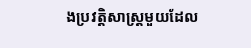ងប្រវត្តិសាស្រ្តមួយដែល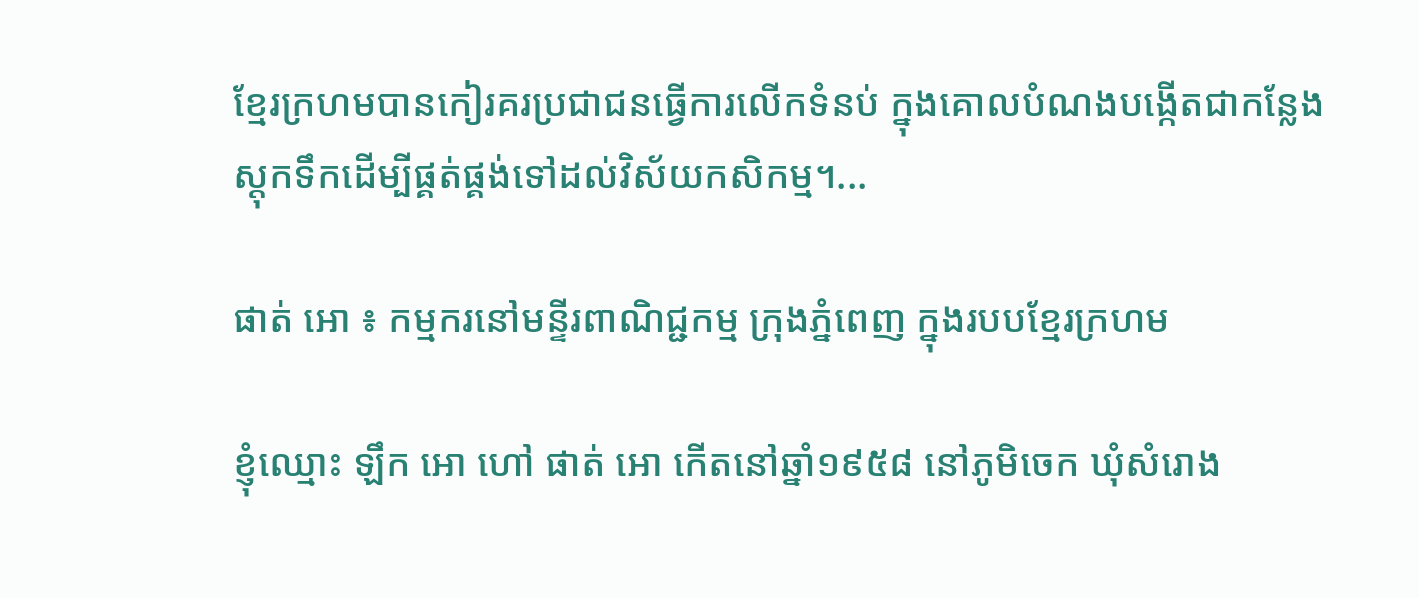ខ្មែរក្រហមបានកៀរគរប្រជាជនធ្វើការលើកទំនប់ ក្នុងគោលបំណងបង្កើតជាកន្លែងស្តុកទឹកដើម្បីផ្គត់ផ្គង់ទៅដល់វិស័យកសិកម្ម។...

ផាត់ អោ ៖ កម្មករនៅមន្ទីរពាណិជ្ជកម្ម ក្រុងភ្នំពេញ ក្នុងរបបខ្មែរក្រហម

ខ្ញុំឈ្មោះ ឡឹក អោ ហៅ ផាត់ អោ កើតនៅឆ្នាំ១៩៥៨ នៅភូមិចេក ឃុំសំរោង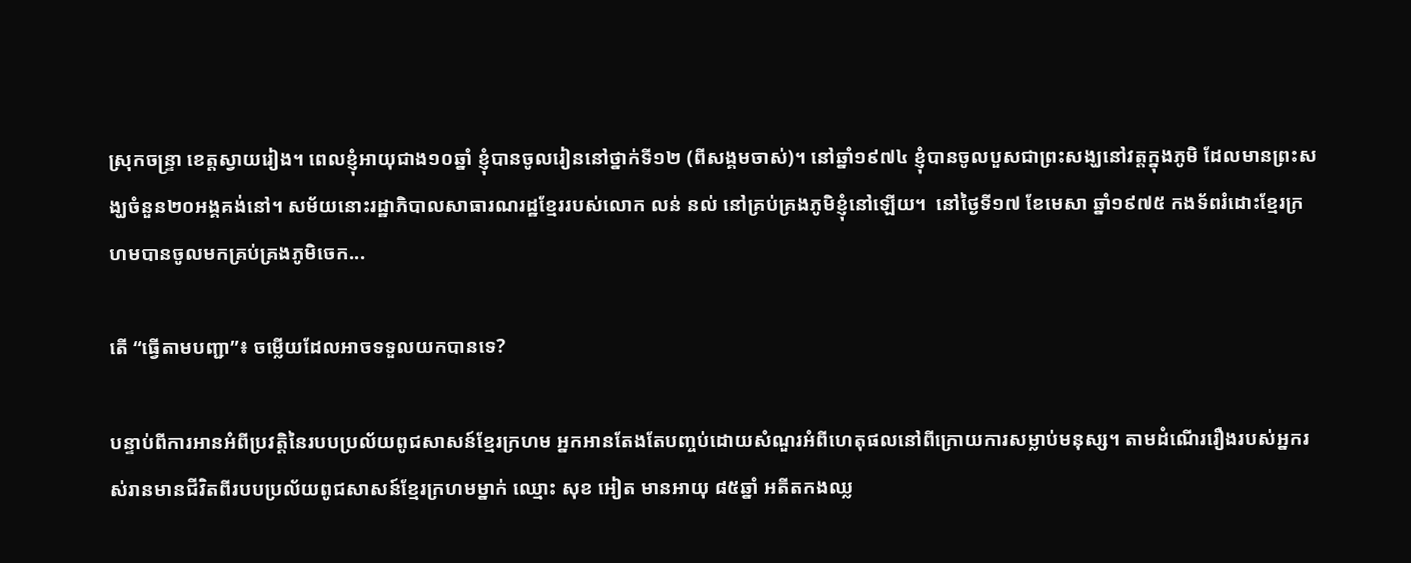ស្រុកចន្រ្ទា ខេត្តស្វាយរៀង។ ពេលខ្ញុំអាយុជាង១០ឆ្នាំ ខ្ញុំបានចូលរៀននៅថ្នាក់ទី១២ (ពីសង្គមចាស់)។ នៅឆ្នាំ១៩៧៤ ខ្ញុំបានចូលបួសជាព្រះសង្ឃនៅវត្តក្នុងភូមិ ដែលមានព្រះសង្ឃចំនួន២០អង្គគង់នៅ។ សម័យនោះរដ្ឋាភិបាលសាធារណរដ្ឋខ្មែររបស់លោក លន់ នល់ នៅគ្រប់គ្រងភូមិខ្ញុំនៅឡើយ។  នៅថ្ងៃទី១៧ ខែមេសា ឆ្នាំ១៩៧៥ កងទ័ពរំដោះខ្មែរក្រហមបានចូលមកគ្រប់គ្រងភូមិចេក...

តើ “ធ្វើតាមបញ្ជា”៖ ចម្លើយដែលអាចទទួលយកបានទេ?

បន្ទាប់ពីការអានអំពីប្រវត្តិនៃរបបប្រល័យពូជសាសន៍ខ្មែរក្រហម អ្នកអានតែងតែបញ្ចប់ដោយសំណួរអំពីហេតុផលនៅពីក្រោយការសម្លាប់មនុស្ស។ តាមដំណើររឿងរបស់អ្នករស់រានមានជីវិតពីរបបប្រល័យពូជសាសន៍ខ្មែរក្រហមម្នាក់ ឈ្មោះ សុខ អៀត មានអាយុ ៨៥ឆ្នាំ អតីតកងឈ្ល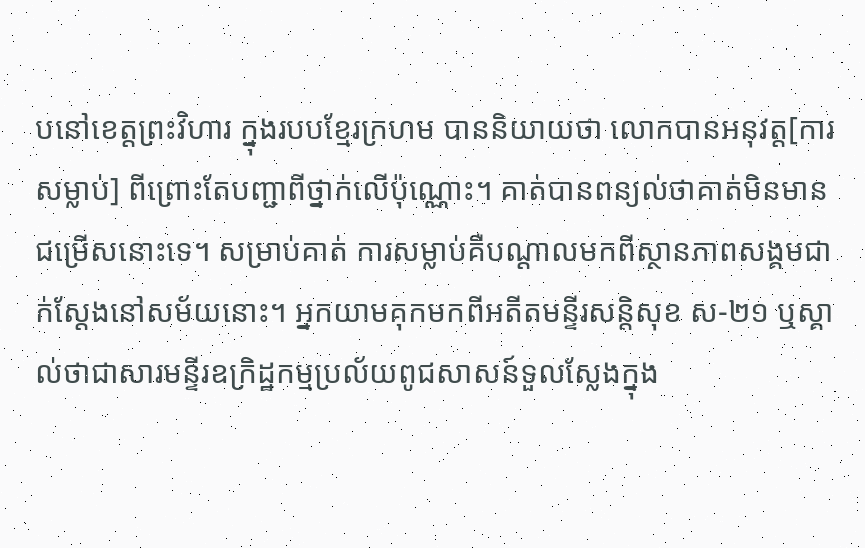បនៅខេត្តព្រះវិហារ ក្នុងរបបខ្មែរក្រហម បាននិយាយថា លោកបានអនុវត្ត[ការសម្លាប់] ពីព្រោះតែបញ្ជាពីថ្នាក់លើប៉ុណ្ណោះ។ គាត់បានពន្យល់ថាគាត់មិនមានជម្រើសនោះទេ។ សម្រាប់គាត់ ការសម្លាប់គឺបណ្ដាលមកពីស្ថានភាពសង្គមជាក់ស្តែងនៅសម័យនោះ។ អ្នកយាមគុកមកពីអតីតមន្ទីរសន្តិសុខ ស-២១ ឬស្គាល់ថាជាសារមន្ទីរឧក្រិដ្ឋកម្មប្រល័យពូជសាសន៍ទួលស្លែងក្នុង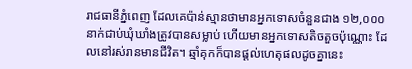រាជធានីភ្នំពេញ ដែលគេប៉ាន់ស្មានថាមានអ្នកទោសចំនួនជាង ១២,០០០ នាក់ជាប់ឃុំឃាំងត្រូវបានសម្លាប់ ហើយមានអ្នកទោសតិចតួចប៉ុណ្ណោះ ដែលនៅរស់រានមានជីវិត។ ឆ្មាំគុកក៏បានផ្តល់ហេតុផលដូចគ្នានេះ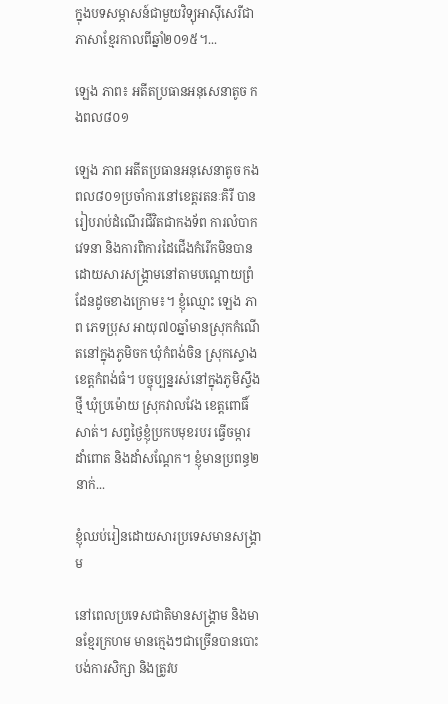ក្នុងបទសម្ភាសន៍ជាមួយវិទ្យុអាស៊ីសេរីជាភាសាខ្មែរកាលពីឆ្នាំ២០១៥។...

ឡេង ភាព៖ អតីតប្រធានអនុសេនាតូច កងពល៨០១

ឡេង ភាព អតីតប្រធានអនុសេនាតូច កងពល៨០១ប្រចាំការនៅខេត្តរតនៈគិរី បានរៀបរាប់ដំណើរជីវិតជាកងទ័ព ការលំបាក វេទនា និងការពិការដៃជើងកំរើកមិនបានដោយសារសង្រ្គាមនៅតាមបណ្ដោយព្រំដែនដូចខាងក្រោម៖។ ខ្ញុំឈ្មោះ ឡេង ភាព ភេទប្រុស អាយុ៧០ឆ្នាំមានស្រុកកំណើតនៅក្នុងភូមិចក ឃុំកំពង់ចិន ស្រុកស្ទោង ខេត្តកំពង់ធំ។ បច្ចុប្បន្នរស់នៅក្នុងភូមិស្ទឹងថ្មី ឃុំប្រម៉ោយ ស្រុកវាលវែង ខេត្តពោធិ៍សាត់។ សព្វថ្ងៃខ្ញុំប្រកបមុខរបរ ធ្វើចម្ការ ដាំពោត និងដាំសណ្ដែក។ ខ្ញុំមានប្រពន្ធ២នាក់...

ខ្ញុំឈប់រៀនដោយសារប្រទេសមានសង្រ្គាម

នៅពេលប្រទេសជាតិមានសង្រ្គាម និងមានខ្មែរក្រហម មានក្មេងៗជាច្រើនបានបោះបង់ការសិក្សា និងត្រូវប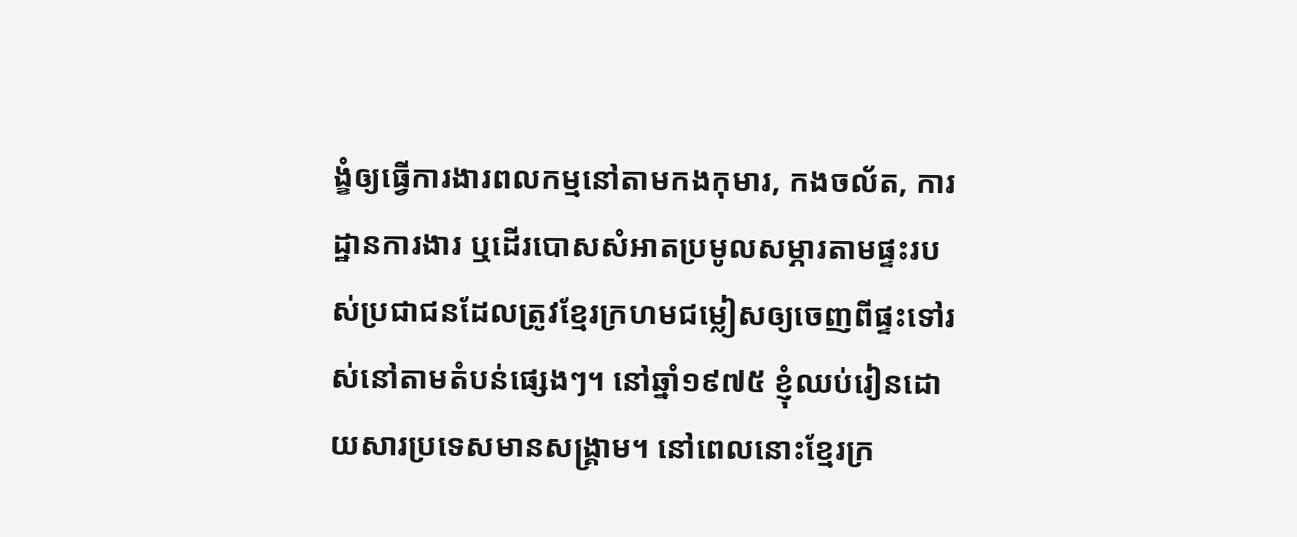ង្ខំឲ្យធ្វើការងារពលកម្មនៅតាមកងកុមារ, កងចល័ត, ការដ្ឋានការងារ ឬដើរបោសសំអាតប្រមូលសម្ភារតាមផ្ទះរបស់ប្រជាជនដែលត្រូវខ្មែរក្រហមជម្លៀសឲ្យចេញពីផ្ទះទៅរស់នៅតាមតំបន់ផ្សេងៗ។ នៅឆ្នាំ១៩៧៥ ខ្ញុំឈប់រៀនដោយសារប្រទេសមានសង្រ្គាម។ នៅពេលនោះខ្មែរក្រ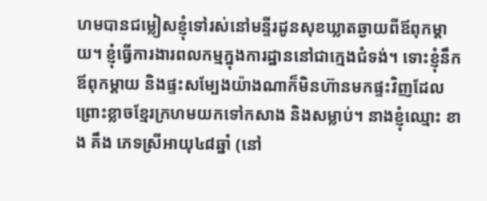ហមបានជម្លៀសខ្ញុំទៅរស់នៅមន្ទីរដូនសុខឃ្លាតឆ្ងាយពីឪពុកម្ដាយ។ ខ្ញុំធ្វើការងារពលកម្មក្នុងការដ្ឋាននៅជាក្មេងជំទង់។ ទោះខ្ញុំនឹកឪពុកម្ដាយ និងផ្ទះសម្បែងយ៉ាងណាក៏មិនហ៊ានមកផ្ទះវិញដែល ព្រោះខ្លាចខ្មែរក្រហមយកទៅកសាង និងសម្លាប់។ នាងខ្ញុំឈ្មោះ ខាង គឹង ភេទស្រីអាយុ៤៨ឆ្នាំ (នៅ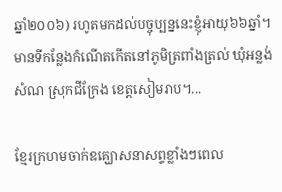ឆ្នាំ២០០៦) រហូតមកដល់បច្ចុប្បន្ននេះខ្ញុំអាយុ៦៦ឆ្នាំ។ មានទីកន្លែងកំណើតកើតនៅភូមិត្រពាំងត្រល់ ឃុំអន្លង់សំណ ស្រុកជីក្រែង ខេត្តសៀមរាប។...

ខ្មែរក្រហមចាក់ឧគ្ឃោសនាសព្ទខ្លាំងៗពេល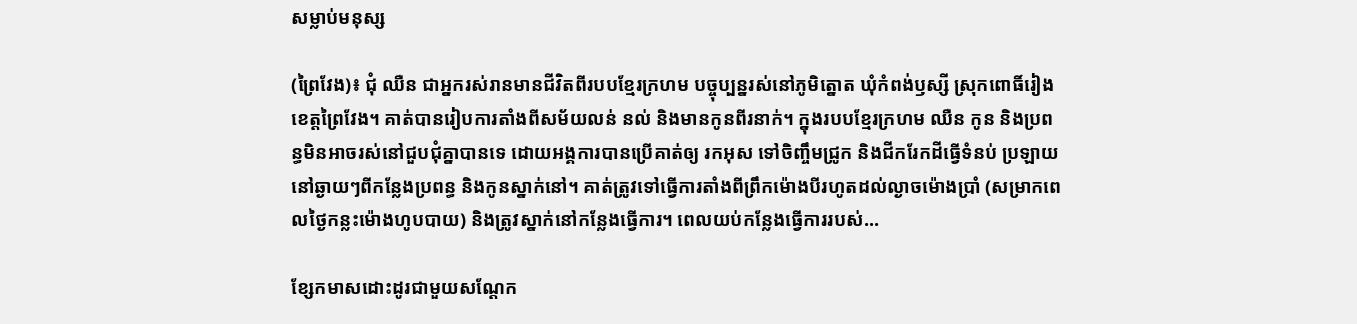សម្លាប់មនុស្ស

(ព្រៃវែង)៖ ជុំ ឈឺន ជាអ្នករស់រានមានជីវិតពីរបបខ្មែរក្រហម បច្ចុប្បន្នរស់នៅភូមិត្នោត ឃុំកំពង់ឫស្សី ស្រុកពោធិ៍រៀង ខេត្តព្រៃវែង។ គាត់បានរៀបការតាំងពីសម័យលន់ នល់ និងមានកូនពីរនាក់។ ក្នុងរបបខ្មែរក្រហម ឈឺន កូន និងប្រពន្ធមិនអាចរស់នៅជួបជុំគ្នាបានទេ ដោយអង្គការបានប្រើគាត់ឲ្យ រកអុស ទៅចិញ្ចឹមជ្រូក និងជីករែកដីធ្វើទំនប់ ប្រឡាយនៅឆ្ងាយៗពីកន្លែងប្រពន្ធ និងកូនស្នាក់នៅ។ គាត់ត្រូវទៅធ្វើការតាំងពីព្រឹកម៉ោងបីរហូតដល់ល្ងាចម៉ោងប្រាំ (សម្រាកពេលថ្ងៃកន្លះម៉ោងហូបបាយ) និងត្រូវស្នាក់នៅកន្លែងធ្វើការ។ ពេលយប់កន្លែងធ្វើការរបស់...

ខ្សែកមាសដោះដូរជាមួយសណ្ដែក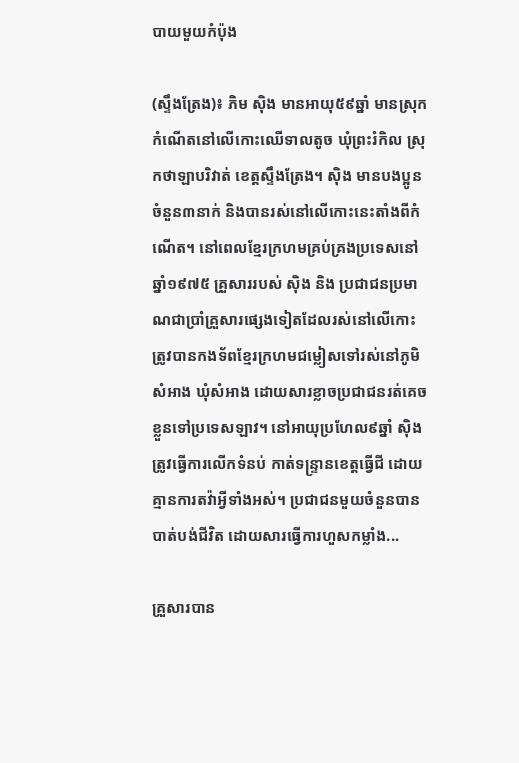បាយមួយកំប៉ុង

(ស្ទឹងត្រែង)៖ ភិម ស៊ិង មានអាយុ៥៩ឆ្នាំ មានស្រុកកំណើតនៅលើកោះឈើទាលតូច ឃុំព្រះរំកិល ស្រុកថាឡាបរិវាត់ ខេត្តស្ទឹងត្រែង។ ស៊ិង មានបងប្អូនចំនួន៣នាក់ និងបានរស់នៅលើកោះនេះតាំងពីកំណើត។ នៅពេលខ្មែរក្រហមគ្រប់គ្រងប្រទេសនៅឆ្នាំ១៩៧៥ គ្រួសាររបស់ ស៊ិង និង ប្រជាជនប្រមាណជាប្រាំគ្រួសារផ្សេងទៀតដែលរស់នៅលើកោះត្រូវបានកងទ័ពខ្មែរក្រហមជម្លៀសទៅរស់នៅភូមិសំអាង ឃុំសំអាង ដោយសារខ្លាចប្រជាជនរត់គេចខ្លួនទៅប្រទេសឡាវ។ នៅអាយុប្រហែល៩ឆ្នាំ ស៊ិង ត្រូវធ្វើការលើកទំនប់ កាត់ទន្រ្ទានខេត្តធ្វើជី ដោយគ្មានការតវ៉ាអ្វីទាំងអស់។ ប្រជាជនមួយចំនួនបានបាត់បង់ជីវិត ដោយសារធ្វើការហួសកម្លាំង...

គ្រួសារបាន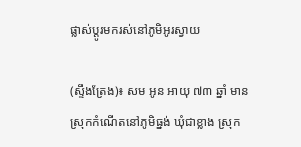ផ្លាស់ប្តូរមករស់នៅភូមិអូរស្វាយ

(ស្ទឹងត្រែង)៖ សម អូន អាយុ ៧៣ ឆ្នាំ មានស្រុកកំណើតនៅភូមិធ្នង់ ឃុំជាខ្លាង ស្រុក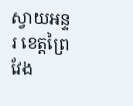ស្វាយអន្ទរ ខេត្តព្រៃវែង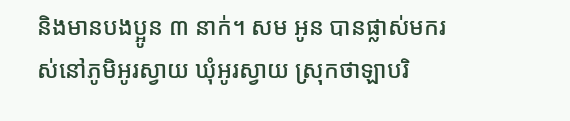និងមានបងប្អូន ៣ នាក់។ សម អូន បានផ្លាស់មករស់នៅភូមិអូរស្វាយ ឃុំអូរស្វាយ ស្រុកថាឡាបរិ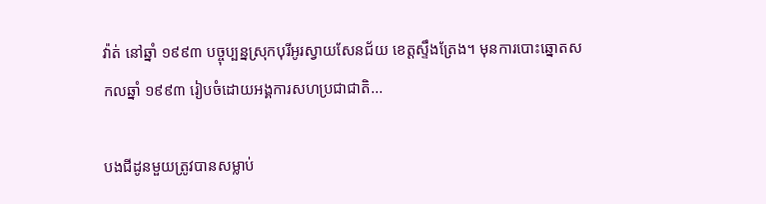វ៉ាត់ នៅឆ្នាំ ១៩៩៣ បច្ចុប្បន្នស្រុកបុរីអូរស្វាយសែនជ័យ ខេត្តស្ទឹងត្រែង។ មុនការបោះឆ្នោតសកលឆ្នាំ ១៩៩៣ រៀបចំដោយអង្គការសហប្រជាជាតិ...

បងជីដូនមួយត្រូវបានសម្លាប់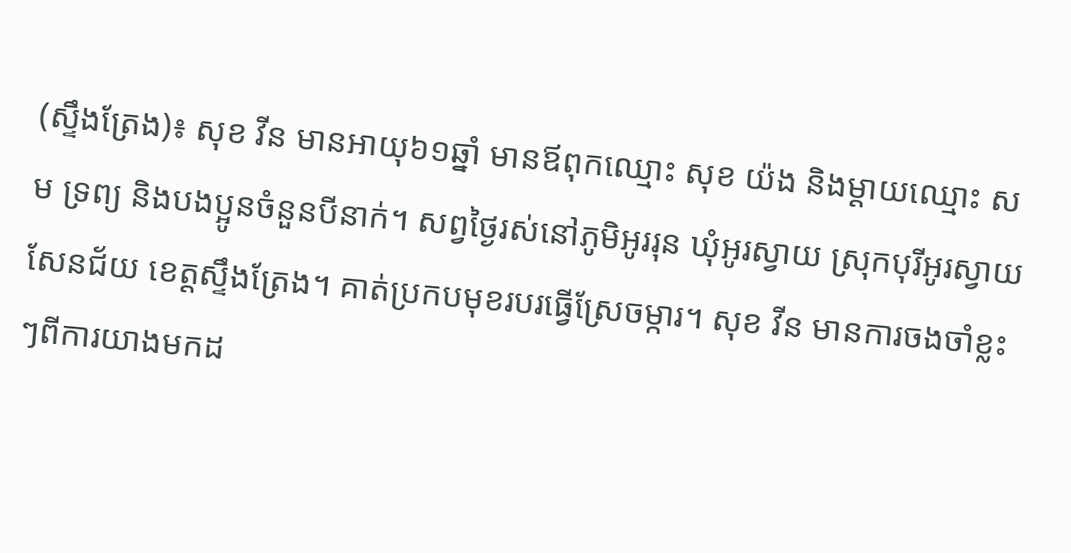(ស្ទឹងត្រែង)៖ សុខ វីន មានអាយុ៦១ឆ្នាំ មានឪពុកឈ្មោះ សុខ យ៉ង និងម្ដាយឈ្មោះ សម ទ្រព្យ និងបងប្អូនចំនួនបីនាក់។ សព្វថ្ងៃរស់នៅភូមិអូររុន ឃុំអូរស្វាយ ស្រុកបុរីអូរស្វាយសែនជ័យ ខេត្តស្ទឹងត្រែង។ គាត់ប្រកបមុខរបរធ្វើស្រែចម្ការ។ សុខ វីន មានការចងចាំខ្លះៗពីការយាងមកដ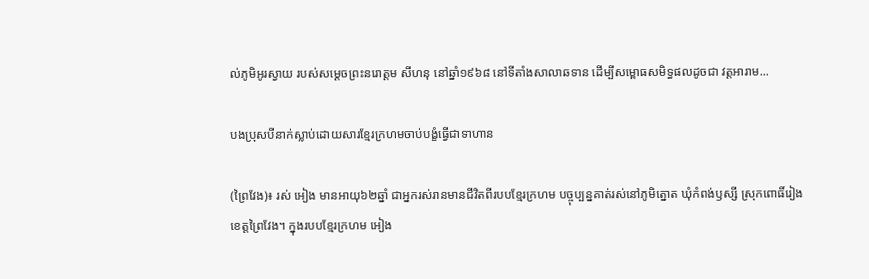ល់ភូមិអូរស្វាយ របស់សម្ដេចព្រះនរោត្តម សីហនុ នៅឆ្នាំ១៩៦៨ នៅទីតាំងសាលាឆទាន ដើម្បីសម្ពោធសមិទ្ធផលដូចជា វត្តអារាម...

បងប្រុសបីនាក់ស្លាប់ដោយសារខ្មែរក្រហមចាប់បង្ខំធ្វើជាទាហាន

(ព្រៃវែង)៖ រស់ អៀង មានអាយុ៦២ឆ្នាំ ជាអ្នករស់រានមានជីវិតពីរបបខ្មែរក្រហម បច្ចុប្បន្នគាត់រស់នៅភូមិត្នោត ឃុំកំពង់ឫស្សី ស្រុកពោធិ៍រៀង ខេត្តព្រៃវែង។ ក្នុងរបបខ្មែរក្រហម អៀង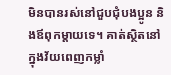មិនបានរស់នៅជួបជុំបងប្អូន និងឪពុកម្តាយទេ។ គាត់ស្ថិតនៅក្នុងវ័យពេញកម្លាំ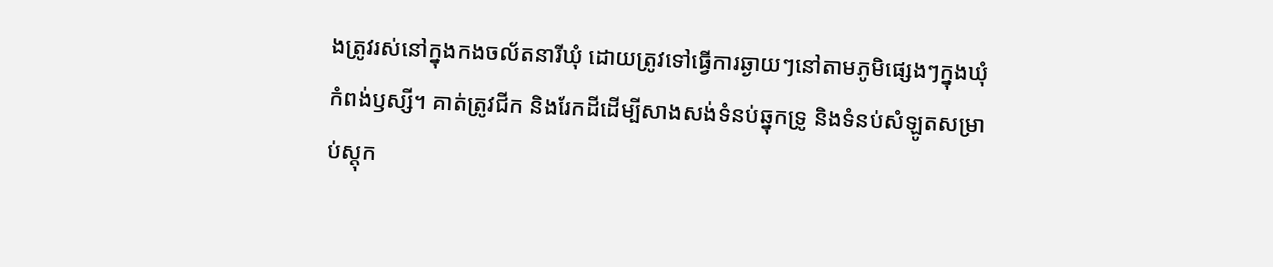ងត្រូវរស់នៅក្នុងកងចល័តនារីឃុំ ដោយត្រូវទៅធ្វើការឆ្ងាយៗនៅតាមភូមិផ្សេងៗក្នុងឃុំកំពង់ឫស្សី។ គាត់ត្រូវជីក និងរែកដីដើម្បីសាងសង់ទំនប់ឆ្នុកទ្រូ និងទំនប់សំឡូតសម្រាប់ស្តុក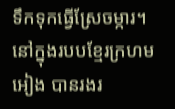ទឹកទុកធ្វើស្រែចម្ការ។ នៅក្នុងរបបខ្មែរក្រហម អៀង បានរងរ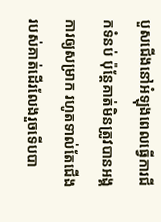បួសជើងនៅអំឡុងពេលធ្វើការជីកទំនប់ ប៉ុន្តែគាត់មិនត្រូវបានអង្គការឲ្យសម្រាក រហូតទាល់តែជើងរបស់គាត់ដើរលែងរួចទើបបា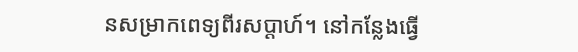នសម្រាកពេទ្យពីរសប្តាហ៍។ នៅកន្លែងធ្វើ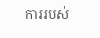ការរបស់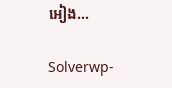អៀង...

Solverwp-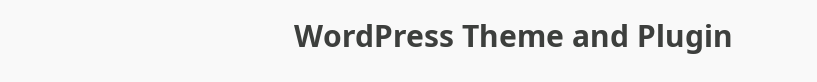WordPress Theme and Plugin